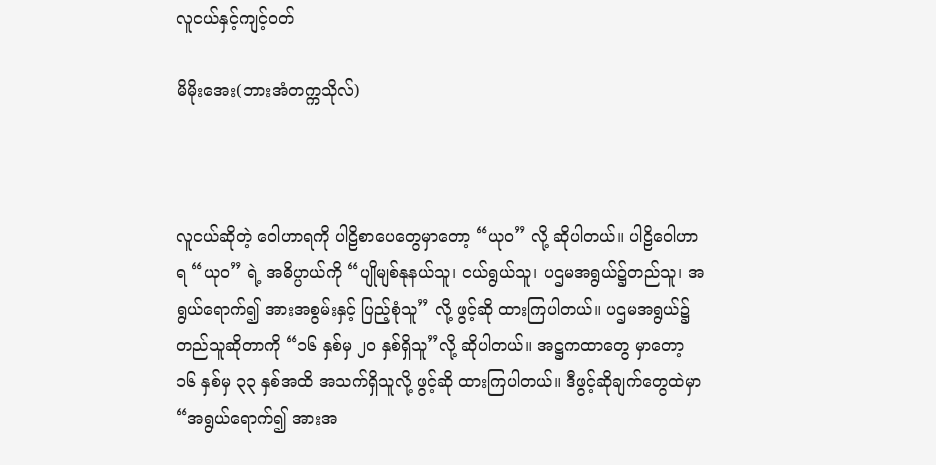လူငယ်နှင့်ကျင့်ဝတ်

မိမိုးအေး(ဘားအံတက္ကသိုလ်)



လူငယ်ဆိုတဲ့ ဝေါဟာရကို ပါဠိစာပေတွေမှာတော့ “ယုဝ” လို့ ဆိုပါတယ်။ ပါဠိဝေါဟာရ “ယုဝ” ရဲ့ အဓိပ္ပာယ်ကို “ပျိုမျစ်နုနယ်သူ၊ ငယ်ရွယ်သူ၊ ပဌမအရွယ်၌တည်သူ၊ အရွယ်ရောက်၍ အားအစွမ်းနှင့် ပြည့်စုံသူ” လို့ ဖွင့်ဆို ထားကြပါတယ်။ ပဌမအရွယ်၌ တည်သူဆိုတာကို “၁၆ နှစ်မှ ၂ဝ နှစ်ရှိသူ”လို့ ဆိုပါတယ်။ အဋ္ဌကထာတွေ မှာတော့ ၁၆ နှစ်မှ ၃၃ နှစ်အထိ အသက်ရှိသူလို့ ဖွင့်ဆို ထားကြပါတယ်။ ဒီဖွင့်ဆိုချက်တွေထဲမှာ “အရွယ်ရောက်၍ အားအ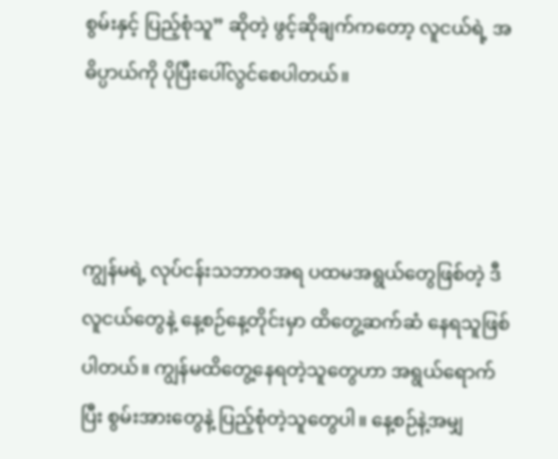စွမ်းနှင့် ပြည့်စုံသူ” ဆိုတဲ့ ဖွင့်ဆိုချက်ကတော့ လူငယ်ရဲ့ အဓိပ္ပာယ်ကို ပိုပြီးပေါ်လွင်စေပါတယ်။



ကျွန်မရဲ့ လုပ်ငန်းသဘာဝအရ ပထမအရွယ်တွေဖြစ်တဲ့ ဒီလူငယ်တွေနဲ့ နေ့စဉ်နေ့တိုင်းမှာ ထိတွေ့ဆက်ဆံ နေရသူဖြစ်ပါတယ်။ ကျွန်မထိတွေ့နေရတဲ့သူတွေဟာ အရွယ်ရောက်ပြီး စွမ်းအားတွေနဲ့ ပြည့်စုံတဲ့သူတွေပါ။ နေ့စဉ်နဲ့အမျှ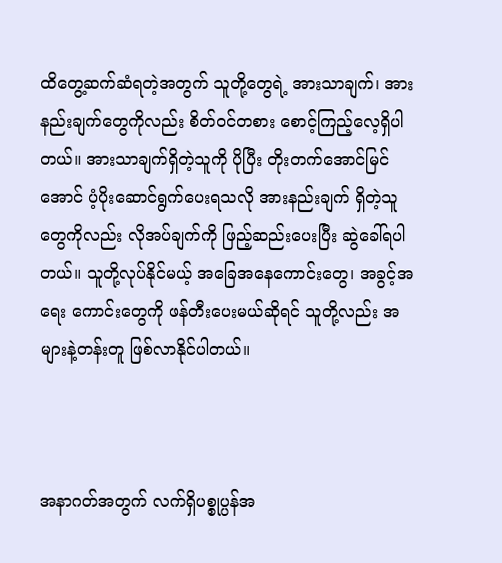ထိတွေ့ဆက်ဆံရတဲ့အတွက် သူတို့တွေရဲ့ အားသာချက်၊ အားနည်းချက်တွေကိုလည်း စိတ်ဝင်တစား စောင့်ကြည့်လေ့ရှိပါတယ်။ အားသာချက်ရှိတဲ့သူကို ပိုပြီး တိုးတက်အောင်မြင်အောင် ပံ့ပိုးဆောင်ရွက်ပေးရသလို အားနည်းချက် ရှိတဲ့သူတွေကိုလည်း လိုအပ်ချက်ကို ဖြည့်ဆည်းပေးပြီး ဆွဲခေါ်ရပါတယ်။ သူတို့လုပ်နိုင်မယ့် အခြေအနေကောင်းတွေ၊ အခွင့်အရေး ကောင်းတွေကို ဖန်တီးပေးမယ်ဆိုရင် သူတို့လည်း အများနဲ့တန်းတူ ဖြစ်လာနိုင်ပါတယ်။



အနာဂတ်အတွက် လက်ရှိပစ္စုပ္ပန်အ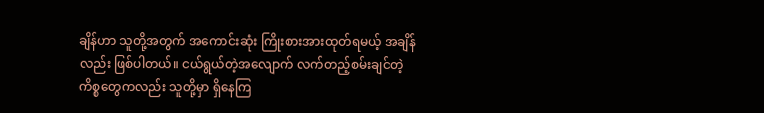ချိန်ဟာ သူတို့အတွက် အကောင်းဆုံး ကြိုးစားအားထုတ်ရမယ့် အချိန်လည်း ဖြစ်ပါတယ်။ ငယ်ရွယ်တဲ့အလျောက် လက်တည့်စမ်းချင်တဲ့ ကိစ္စတွေကလည်း သူတို့မှာ ရှိနေကြ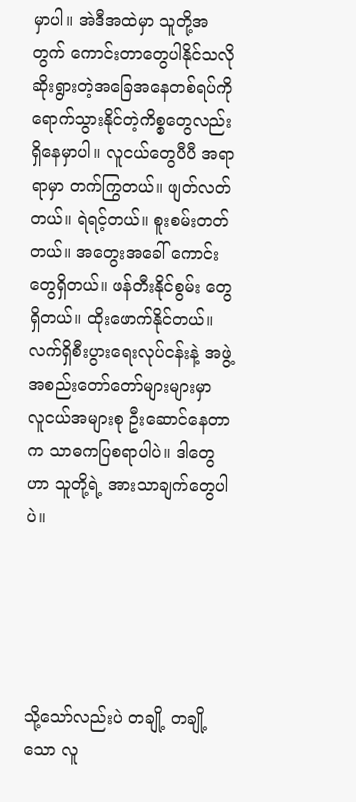မှာပါ။ အဲဒီအထဲမှာ သူတို့အတွက် ကောင်းတာတွေပါနိုင်သလို ဆိုးရွားတဲ့အခြေအနေတစ်ရပ်ကို ရောက်သွားနိုင်တဲ့ကိစ္စတွေလည်း ရှိနေမှာပါ။ လူငယ်တွေပီပီ အရာရာမှာ တက်ကြွတယ်။ ဖျတ်လတ်တယ်။ ရဲရင့်တယ်။ စူးစမ်းတတ်တယ်။ အတွေးအခေါ် ကောင်းတွေရှိတယ်။ ဖန်တီးနိုင်စွမ်း တွေရှိတယ်။ ထိုးဖောက်နိုင်တယ်။ လက်ရှိစီးပွားရေးလုပ်ငန်းနဲ့ အဖွဲ့အစည်းတော်တော်များများမှာ လူငယ်အများစု ဦးဆောင်နေတာက သာဓကပြစရာပါပဲ။ ဒါတွေဟာ သူတို့ရဲ့ အားသာချက်တွေပါပဲ။





သို့သော်လည်းပဲ တချို့ တချို့သော လူ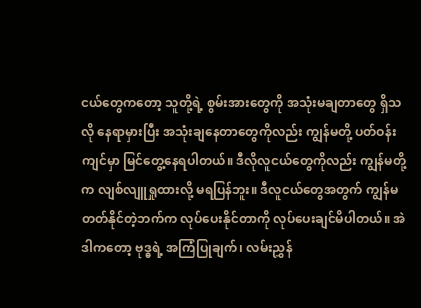ငယ်တွေကတော့ သူတို့ရဲ့ စွမ်းအားတွေကို အသုံးမချတာတွေ ရှိသလို နေရာမှားပြီး အသုံးချနေတာတွေကိုလည်း ကျွန်မတို့ ပတ်ဝန်းကျင်မှာ မြင်တွေ့နေရပါတယ်။ ဒီလိုလူငယ်တွေကိုလည်း ကျွန်မတို့က လျစ်လျူရှုထားလို့ မရပြန်ဘူး။ ဒီလူငယ်တွေအတွက် ကျွန်မတတ်နိုင်တဲ့ဘက်က လုပ်ပေးနိုင်တာကို လုပ်ပေးချင်မိပါတယ်။ အဲဒါကတော့ ဗုဒ္ဓရဲ့ အကြံပြုချက်၊ လမ်းညွှန်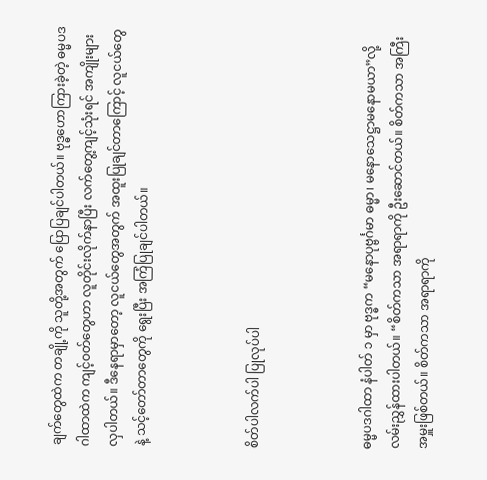ချက်တွေထဲက တချို့ကို သူတို့အတွက် ပြောပြချင်ပါတယ်။ ဗုဒ္ဓဟောကြားခဲ့တဲ့ ဓမ္မပဒ ဂါထာထဲက ကျင့်ဝတ်တွေဟာ လူတိုင်းလိုက်နာပြီး လက်တွေ့ကျင့်သုံးရင် အကျိုးများလှပါတယ်။ ဒီနေရာမှာတော့ လူငယ်တွေအတွက် အထူးပြုချင်တာကြောင့် လူငယ်တွေနဲ့ သင့်တော်တာတွေကို ရွေးပြီး အကြံပြုချင်ပါတယ်။



စိတ်ပါလက်ပါ ပြုလုပ်ပါ



ဓမ္မပဒဂါထာ နံပါတ် ၁ မှာ ဗုဒ္ဓက “မနောပုဗ္ဗင်္ဂမာ ဓမ္မာ၊ မနောသေဋ္ဌာမနောမယာ”လို့ လမ်းညွှန်ထားပါတယ်။ “စိတ်ကသာ အရာရာကို ဦးဆောင်တယ်။ စိတ်ကသာ အကြီးအမှူးဖြစ်တယ်။ စိတ်ကသာ အရာရာကို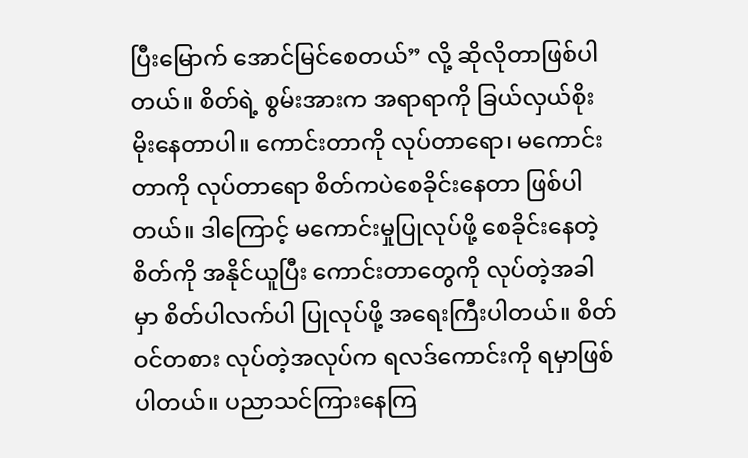ပြီးမြောက် အောင်မြင်စေတယ်” လို့ ဆိုလိုတာဖြစ်ပါတယ်။ စိတ်ရဲ့ စွမ်းအားက အရာရာကို ခြယ်လှယ်စိုးမိုးနေတာပါ။ ကောင်းတာကို လုပ်တာရော၊ မကောင်းတာကို လုပ်တာရော စိတ်ကပဲစေခိုင်းနေတာ ဖြစ်ပါတယ်။ ဒါကြောင့် မကောင်းမှုပြုလုပ်ဖို့ စေခိုင်းနေတဲ့စိတ်ကို အနိုင်ယူပြီး ကောင်းတာတွေကို လုပ်တဲ့အခါမှာ စိတ်ပါလက်ပါ ပြုလုပ်ဖို့ အရေးကြီးပါတယ်။ စိတ်ဝင်တစား လုပ်တဲ့အလုပ်က ရလဒ်ကောင်းကို ရမှာဖြစ်ပါတယ်။ ပညာသင်ကြားနေကြ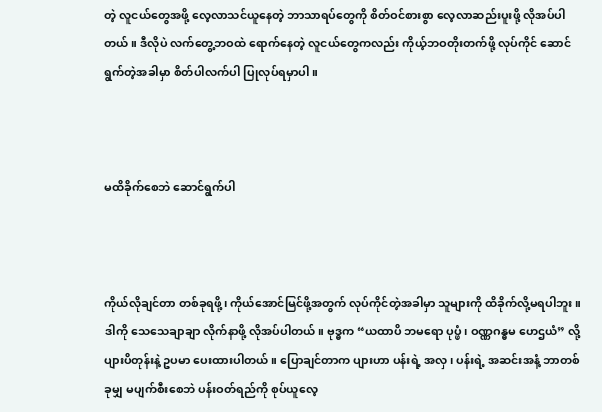တဲ့ လူငယ်တွေအဖို့ လေ့လာသင်ယူနေတဲ့ ဘာသာရပ်တွေကို စိတ်ဝင်စားစွာ လေ့လာဆည်းပူးဖို့ လိုအပ်ပါတယ်။ ဒီလိုပဲ လက်တွေ့ဘဝထဲ ရောက်နေတဲ့ လူငယ်တွေကလည်း ကိုယ့်ဘဝတိုးတက်ဖို့ လုပ်ကိုင် ဆောင်ရွက်တဲ့အခါမှာ စိတ်ပါလက်ပါ ပြုလုပ်ရမှာပါ။



မထိခိုက်စေဘဲ ဆောင်ရွက်ပါ



ကိုယ်လိုချင်တာ တစ်ခုရဖို့၊ ကိုယ်အောင်မြင်ဖို့အတွက် လုပ်ကိုင်တဲ့အခါမှာ သူများကို ထိခိုက်လို့မရပါဘူး။ ဒါကို သေသေချာချာ လိုက်နာဖို့ လိုအပ်ပါတယ်။ ဗုဒ္ဓက “ယထာပိ ဘမရော ပုပ္ဖံ၊ ဝဏ္ဏဂန္ဓမ ဟေဌယံ” လို့ ပျားပိတုန်းနဲ့ ဥပမာ ပေးထားပါတယ်။ ပြောချင်တာက ပျားဟာ ပန်းရဲ့ အလှ၊ ပန်းရဲ့ အဆင်းအနံ့ ဘာတစ်ခုမျှ မပျက်စီးစေဘဲ ပန်းဝတ်ရည်ကို စုပ်ယူလေ့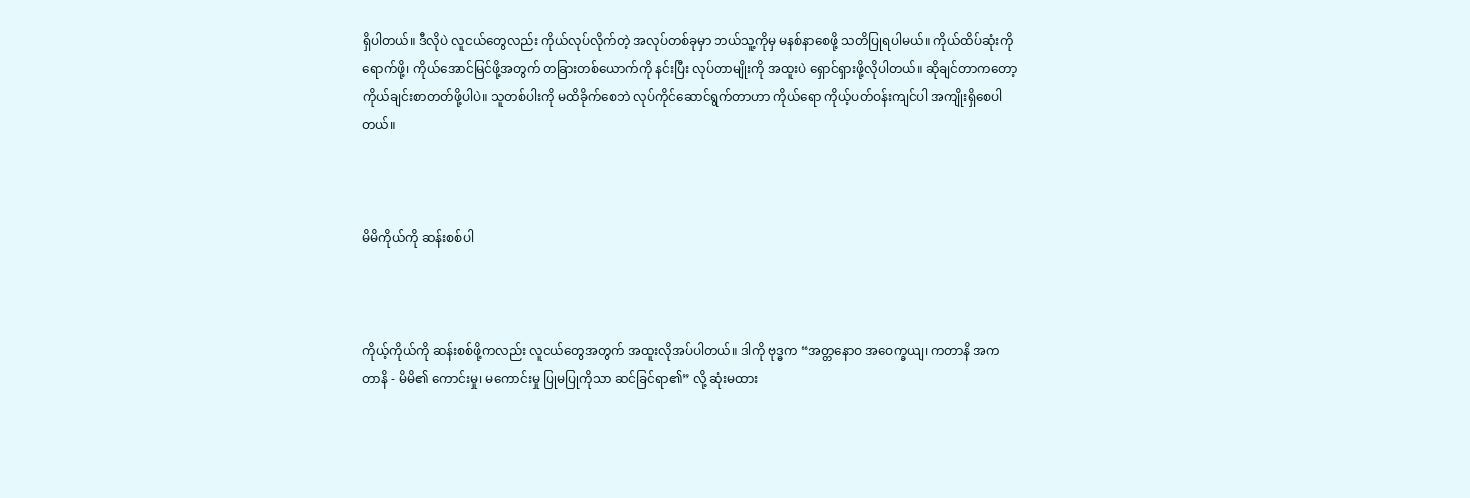ရှိပါတယ်။ ဒီလိုပဲ လူငယ်တွေလည်း ကိုယ်လုပ်လိုက်တဲ့ အလုပ်တစ်ခုမှာ ဘယ်သူ့ကိုမှ မနစ်နာစေဖို့ သတိပြုရပါမယ်။ ကိုယ်ထိပ်ဆုံးကို ရောက်ဖို့၊ ကိုယ်အောင်မြင်ဖို့အတွက် တခြားတစ်ယောက်ကို နင်းပြီး လုပ်တာမျိုးကို အထူးပဲ ရှောင်ရှားဖို့လိုပါတယ်။ ဆိုချင်တာကတော့ ကိုယ်ချင်းစာတတ်ဖို့ပါပဲ။ သူတစ်ပါးကို မထိခိုက်စေဘဲ လုပ်ကိုင်ဆောင်ရွက်တာဟာ ကိုယ်ရော ကိုယ့်ပတ်ဝန်းကျင်ပါ အကျိုးရှိစေပါတယ်။



မိမိကိုယ်ကို ဆန်းစစ်ပါ



ကိုယ့်ကိုယ်ကို ဆန်းစစ်ဖို့ကလည်း လူငယ်တွေအတွက် အထူးလိုအပ်ပါတယ်။ ဒါကို ဗုဒ္ဓက “အတ္တနောဝ အဝေက္ခယျ၊ ကတာနိ အကတာနိ - မိမိ၏ ကောင်းမှု၊ မကောင်းမှု ပြုမပြုကိုသာ ဆင်ခြင်ရာ၏” လို့ ဆုံးမထား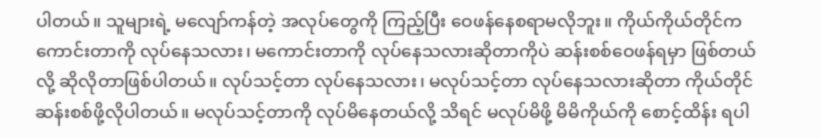ပါတယ်။ သူများရဲ့ မလျော်ကန်တဲ့ အလုပ်တွေကို ကြည့်ပြီး ဝေဖန်နေစရာမလိုဘူး။ ကိုယ်ကိုယ်တိုင်က ကောင်းတာကို လုပ်နေသလား၊ မကောင်းတာကို လုပ်နေသလားဆိုတာကိုပဲ ဆန်းစစ်ဝေဖန်ရမှာ ဖြစ်တယ်လို့ ဆိုလိုတာဖြစ်ပါတယ်။ လုပ်သင့်တာ လုပ်နေသလား၊ မလုပ်သင့်တာ လုပ်နေသလားဆိုတာ ကိုယ်တိုင်ဆန်းစစ်ဖို့လိုပါတယ်။ မလုပ်သင့်တာကို လုပ်မိနေတယ်လို့ သိရင် မလုပ်မိဖို့ မိမိကိုယ်ကို စောင့်ထိန်း ရပါ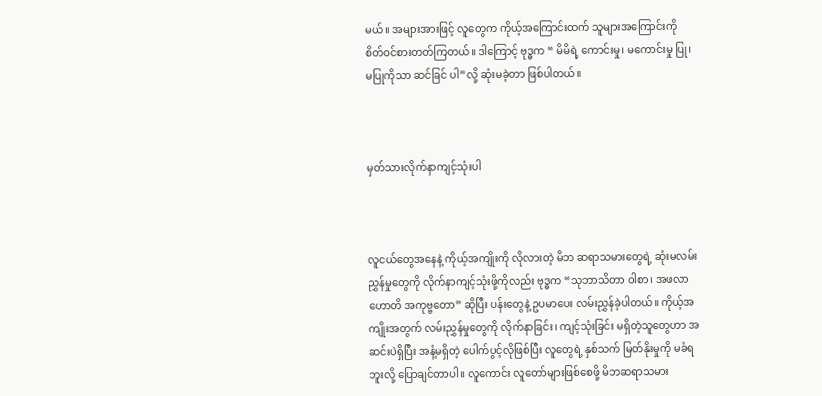မယ်။ အများအားဖြင့် လူတွေက ကိုယ့်အကြောင်းထက် သူများအကြောင်းကို စိတ်ဝင်စားတတ်ကြတယ်။ ဒါကြောင့် ဗုဒ္ဓက “ မိမိရဲ့ ကောင်းမှု၊ မကောင်းမှု ပြု၊ မပြုကိုသာ ဆင်ခြင် ပါ”လို့ ဆုံးမခဲ့တာ ဖြစ်ပါတယ်။



မှတ်သားလိုက်နာကျင့်သုံးပါ



လူငယ်တွေအနေနဲ့ ကိုယ့်အကျိုးကို လိုလားတဲ့ မိဘ ဆရာသမားတွေရဲ့ ဆုံးမလမ်းညွှန်မှုတွေကို လိုက်နာကျင့်သုံးဖို့ကိုလည်း ဗုဒ္ဓက “သုဘာသိတာ ဝါစာ၊ အဖလာ ဟောတိ အကုဗ္ဗတော” ဆိုပြီး ပန်းတွေနဲ့ ဥပမာပေး လမ်းညွှန်ခဲ့ပါတယ်။ ကိုယ့်အကျိုးအတွက် လမ်းညွှန်မှုတွေကို လိုက်နာခြင်း၊ ကျင့်သုံးခြင်း မရှိတဲ့သူတွေဟာ အဆင်းပဲရှိပြီး အနံ့မရှိတဲ့ ပေါက်ပွင့်လိုဖြစ်ပြီး လူတွေရဲ့ နှစ်သက် မြတ်နိုးမှုကို မခံရဘူးလို့ ပြောချင်တာပါ။ လူကောင်း လူတော်များဖြစ်စေဖို့ မိဘဆရာသမား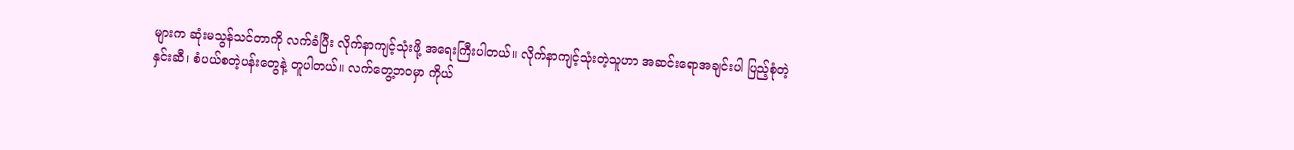များက ဆုံးမသွန်သင်တာကို လက်ခံပြီး လိုက်နာကျင့်သုံးဖို့ အရေးကြီးပါတယ်။ လိုက်နာကျင့်သုံးတဲ့သူဟာ အဆင်းရောအချင်းပါ ပြည့်စုံတဲ့ နှင်းဆီ၊ စံပယ်စတဲ့ပန်းတွေနဲ့ တူပါတယ်။ လက်တွေ့ဘဝမှာ ကိုယ်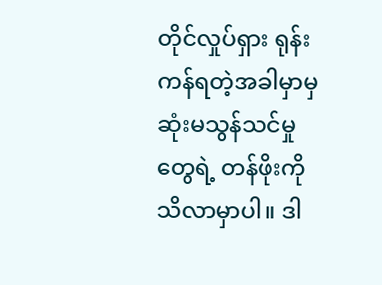တိုင်လှုပ်ရှား ရုန်းကန်ရတဲ့အခါမှာမှ ဆုံးမသွန်သင်မှုတွေရဲ့ တန်ဖိုးကိုသိလာမှာပါ။ ဒါ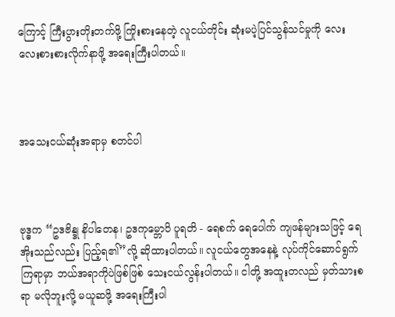ကြောင့် ကြီးပွားတိုးတက်ဖို့ ကြိုးစားနေတဲ့ လူငယ်တိုင်း ဆုံးမပဲ့ပြင်သွန်သင်မှုကို လေးလေးစားစားလိုက်နာဖို့ အရေးကြီးပါတယ်။



အသေးငယ်ဆုံးအရာမှ စတင်ပါ



ဗုဒ္ဓက “ဥဒဗိန္ဒု နိပါတေန၊ ဥဒကုမ္ဘောပိ ပူရတိ - ရေစက် ရေပေါက် ကျဖန်များသဖြင့် ရေအိုးသည်လည်း ပြည့်ရ၏”လို့ ဆိုထားပါတယ်။ လူငယ်တွေအနေနဲ့ လုပ်ကိုင်ဆောင်ရွက်ကြရာမှာ ဘယ်အရာကိုပဲဖြစ်ဖြစ် သေးငယ်လွန်းပါတယ်။ ငါတို့ အထူးတလည် မှတ်သားစရာ မလိုဘူးလို့ မယူဆဖို့ အရေးကြီးပါ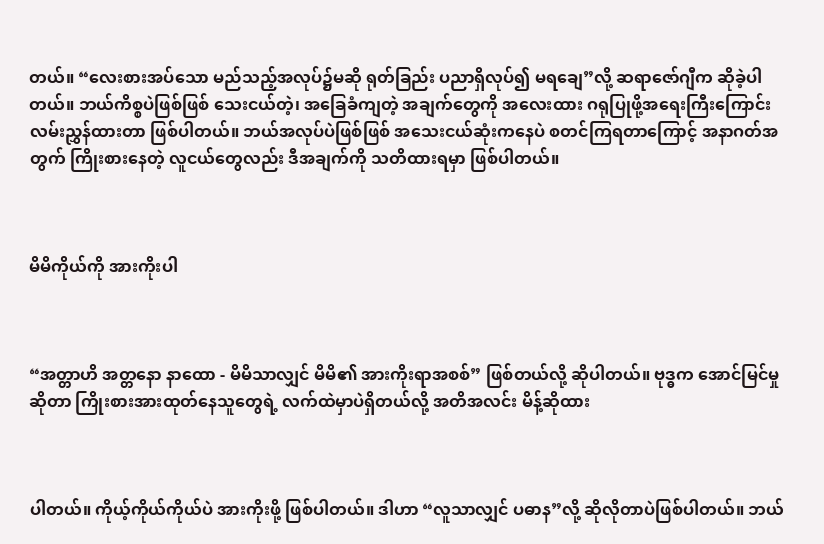တယ်။ “လေးစားအပ်သော မည်သည့်အလုပ်၌မဆို ရုတ်ခြည်း ပညာရှိလုပ်၍ မရချေ”လို့ ဆရာဇော်ဂျီက ဆိုခဲ့ပါတယ်။ ဘယ်ကိစ္စပဲဖြစ်ဖြစ် သေးငယ်တဲ့၊ အခြေခံကျတဲ့ အချက်တွေကို အလေးထား ဂရုပြုဖို့အရေးကြီးကြောင်း လမ်းညွှန်ထားတာ ဖြစ်ပါတယ်။ ဘယ်အလုပ်ပဲဖြစ်ဖြစ် အသေးငယ်ဆုံးကနေပဲ စတင်ကြရတာကြောင့် အနာဂတ်အတွက် ကြိုးစားနေတဲ့ လူငယ်တွေလည်း ဒီအချက်ကို သတိထားရမှာ ဖြစ်ပါတယ်။



မိမိကိုယ်ကို အားကိုးပါ



“အတ္တာဟိ အတ္တနော နာထော - မိမိသာလျှင် မိမိ၏ အားကိုးရာအစစ်” ဖြစ်တယ်လို့ ဆိုပါတယ်။ ဗုဒ္ဓက အောင်မြင်မှုဆိုတာ ကြိုးစားအားထုတ်နေသူတွေရဲ့ လက်ထဲမှာပဲရှိတယ်လို့ အတိအလင်း မိန့်ဆိုထား



ပါတယ်။ ကိုယ့်ကိုယ်ကိုယ်ပဲ အားကိုးဖို့ ဖြစ်ပါတယ်။ ဒါဟာ “လူသာလျှင် ပဓာန”လို့ ဆိုလိုတာပဲဖြစ်ပါတယ်။ ဘယ်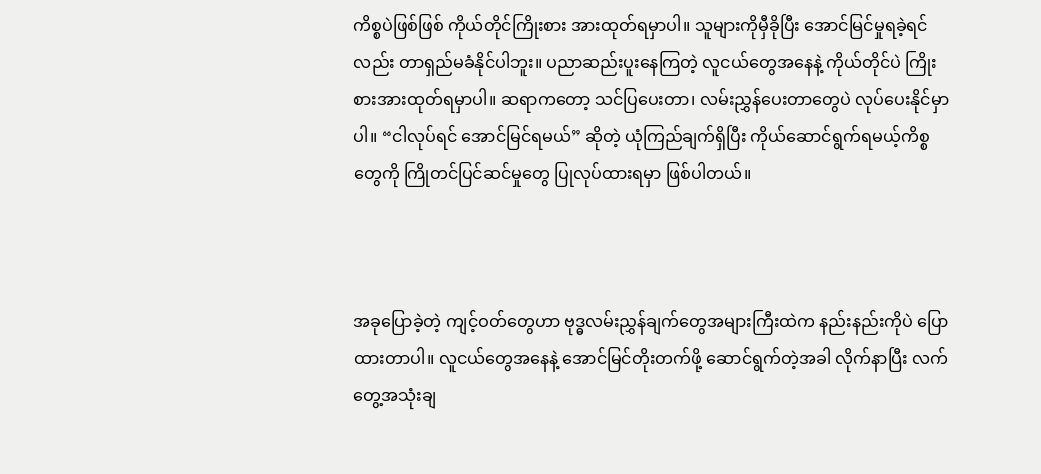ကိစ္စပဲဖြစ်ဖြစ် ကိုယ်တိုင်ကြိုးစား အားထုတ်ရမှာပါ။ သူများကိုမှီခိုပြီး အောင်မြင်မှုရခဲ့ရင်လည်း တာရှည်မခံနိုင်ပါဘူး။ ပညာဆည်းပူးနေကြတဲ့ လူငယ်တွေအနေနဲ့ ကိုယ်တိုင်ပဲ ကြိုးစားအားထုတ်ရမှာပါ။ ဆရာကတော့ သင်ပြပေးတာ၊ လမ်းညွှန်ပေးတာတွေပဲ လုပ်ပေးနိုင်မှာပါ။ “ငါလုပ်ရင် အောင်မြင်ရမယ်” ဆိုတဲ့ ယုံကြည်ချက်ရှိပြီး ကိုယ်ဆောင်ရွက်ရမယ့်ကိစ္စတွေကို ကြိုတင်ပြင်ဆင်မှုတွေ ပြုလုပ်ထားရမှာ ဖြစ်ပါတယ်။



အခုပြောခဲ့တဲ့ ကျင့်ဝတ်တွေဟာ ဗုဒ္ဓလမ်းညွှန်ချက်တွေအများကြီးထဲက နည်းနည်းကိုပဲ ပြောထားတာပါ။ လူငယ်တွေအနေနဲ့ အောင်မြင်တိုးတက်ဖို့ ဆောင်ရွက်တဲ့အခါ လိုက်နာပြီး လက်တွေ့အသုံးချ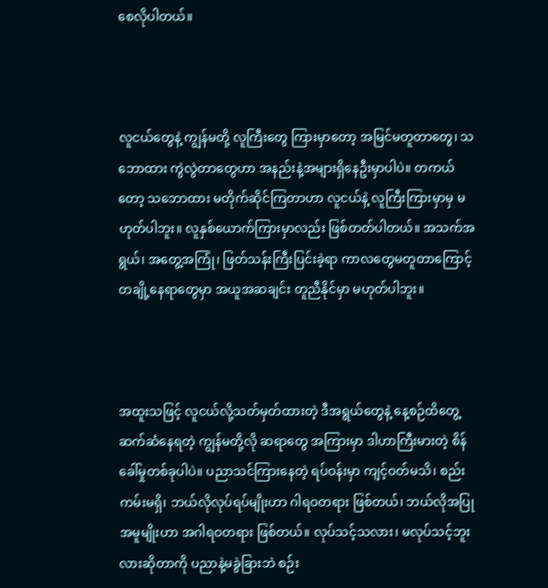စေလိုပါတယ်။



လူငယ်တွေနဲ့ ကျွန်မတို့ လူကြီးတွေ ကြားမှာတော့ အမြင်မတူတာတွေ၊ သဘောထား ကွဲလွဲတာတွေဟာ အနည်းနဲ့အများရှိနေဦးမှာပါပဲ။ တကယ်တော့ သဘောထား မတိုက်ဆိုင်ကြတာဟာ လူငယ်နဲ့ လူကြီးကြားမှာမှ မဟုတ်ပါဘူး။ လူနှစ်ယောက်ကြားမှာလည်း ဖြစ်တတ်ပါတယ်။ အသက်အရွယ်၊ အတွေ့အကြုံ၊ ဖြတ်သန်းကြီးပြင်းခဲ့ရာ ကာလတွေမတူတာကြောင့် တချို့နေရာတွေမှာ အယူအဆချင်း တူညီနိုင်မှာ မဟုတ်ပါဘူး။



အထူးသဖြင့် လူငယ်လို့သတ်မှတ်ထားတဲ့ ဒီအရွယ်တွေနဲ့ နေ့စဉ်ထိတွေ့ဆက်ဆံနေရတဲ့ ကျွန်မတို့လို ဆရာတွေ အကြားမှာ ဒါဟာကြီးမားတဲ့ စိန်ခေါ်မှုတစ်ခုပါပဲ။ ပညာသင်ကြားနေတဲ့ ရပ်ဝန်းမှာ ကျင့်ဝတ်မသိ၊ စည်းကမ်းမရှိ၊ ဘယ်လိုလုပ်ရပ်မျိုးဟာ ဂါရဝတရား ဖြစ်တယ်၊ ဘယ်လိုအပြုအမူမျိုးဟာ အဂါရဝတရား ဖြစ်တယ်။ လုပ်သင့်သလား၊ မလုပ်သင့်ဘူးလားဆိုတာကို ပညာနဲ့မခွဲခြားဘဲ စဉ်း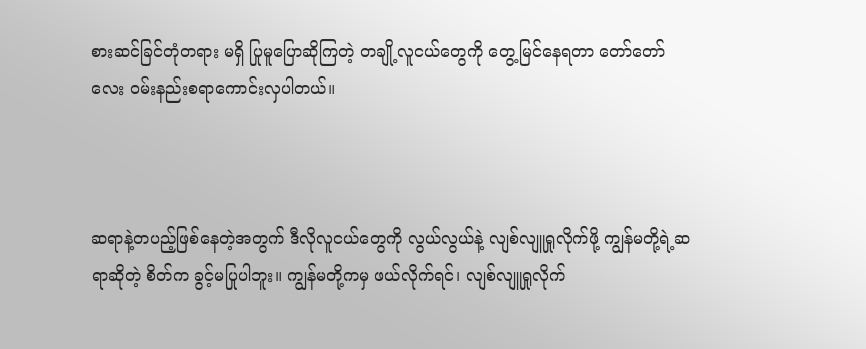စားဆင်ခြင်တုံတရား မရှိ ပြုမူပြောဆိုကြတဲ့ တချို့လူငယ်တွေကို တွေ့မြင်နေရတာ တော်တော်လေး ဝမ်းနည်းစရာကောင်းလှပါတယ်။



ဆရာနဲ့တပည့်ဖြစ်နေတဲ့အတွက် ဒီလိုလူငယ်တွေကို လွယ်လွယ်နဲ့ လျစ်လျူရှုလိုက်ဖို့ ကျွန်မတို့ရဲ့ဆရာဆိုတဲ့ စိတ်က ခွင့်မပြုပါဘူး။ ကျွန်မတို့ကမှ ဖယ်လိုက်ရင်၊ လျစ်လျူရှုလိုက်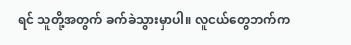ရင် သူတို့အတွက် ခက်ခဲသွားမှာပါ။ လူငယ်တွေဘက်က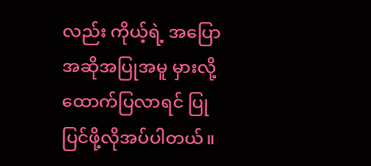လည်း ကိုယ့်ရဲ့ အပြောအဆိုအပြုအမူ မှားလို့ ထောက်ပြလာရင် ပြုပြင်ဖို့လိုအပ်ပါတယ်။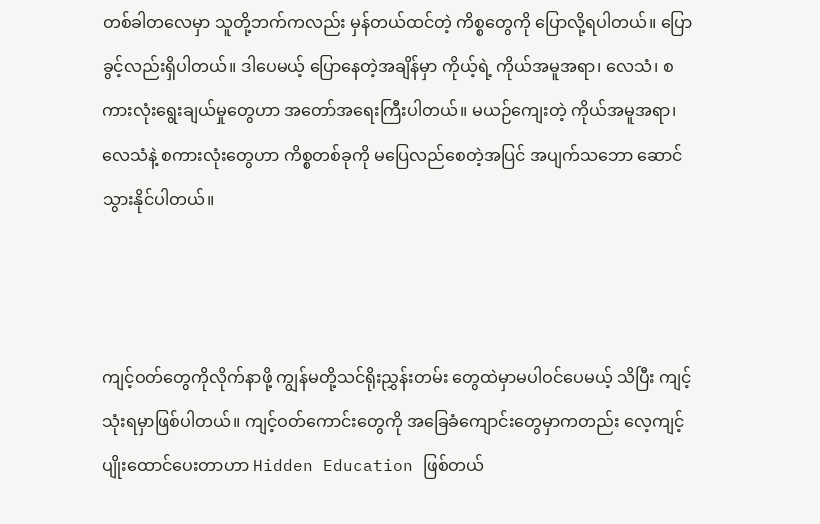တစ်ခါတလေမှာ သူတို့ဘက်ကလည်း မှန်တယ်ထင်တဲ့ ကိစ္စတွေကို ပြောလို့ရပါတယ်။ ပြောခွင့်လည်းရှိပါတယ်။ ဒါပေမယ့် ပြောနေတဲ့အချိန်မှာ ကိုယ့်ရဲ့ ကိုယ်အမူအရာ၊ လေသံ၊ စကားလုံးရွေးချယ်မှုတွေဟာ အတော်အရေးကြီးပါတယ်။ မယဉ်ကျေးတဲ့ ကိုယ်အမူအရာ၊ လေသံနဲ့ စကားလုံးတွေဟာ ကိစ္စတစ်ခုကို မပြေလည်စေတဲ့အပြင် အပျက်သဘော ဆောင်သွားနိုင်ပါတယ်။



ကျင့်ဝတ်တွေကိုလိုက်နာဖို့ ကျွန်မတို့သင်ရိုးညွှန်းတမ်း တွေထဲမှာမပါဝင်ပေမယ့် သိပြီး ကျင့်သုံးရမှာဖြစ်ပါတယ်။ ကျင့်ဝတ်ကောင်းတွေကို အခြေခံကျောင်းတွေမှာကတည်း လေ့ကျင့်ပျိုးထောင်ပေးတာဟာ Hidden Education ဖြစ်တယ်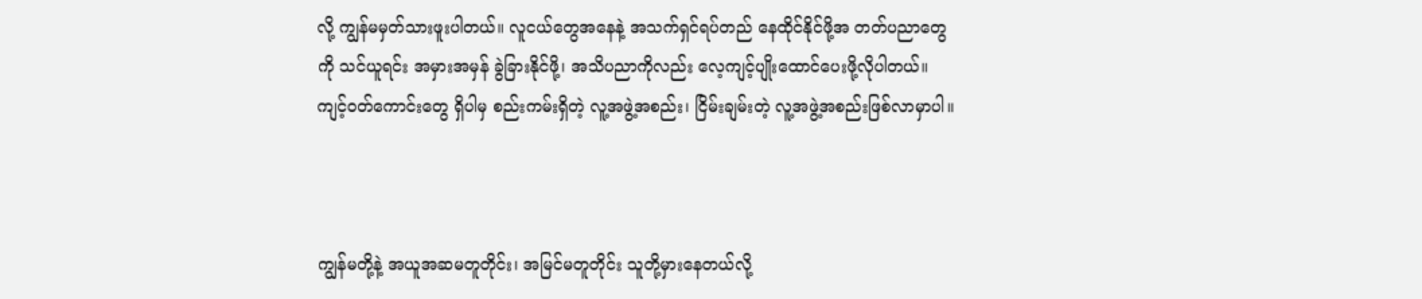လို့ ကျွန်မမှတ်သားဖူးပါတယ်။ လူငယ်တွေအနေနဲ့ အသက်ရှင်ရပ်တည် နေထိုင်နိုင်ဖို့အ တတ်ပညာတွေကို သင်ယူရင်း အမှားအမှန် ခွဲခြားနိုင်ဖို့၊ အသိပညာကိုလည်း လေ့ကျင့်ပျိုးထောင်ပေးဖို့လိုပါတယ်။ ကျင့်ဝတ်ကောင်းတွေ ရှိပါမှ စည်းကမ်းရှိတဲ့ လူ့အဖွဲ့အစည်း၊ ငြိမ်းချမ်းတဲ့ လူ့အဖွဲ့အစည်းဖြစ်လာမှာပါ။



ကျွန်မတို့နဲ့ အယူအဆမတူတိုင်း၊ အမြင်မတူတိုင်း သူတို့မှားနေတယ်လို့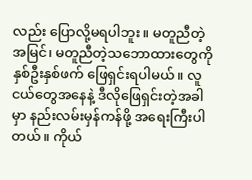လည်း ပြောလို့မရပါဘူး။ မတူညီတဲ့အမြင်၊ မတူညီတဲ့သဘောထားတွေကို နှစ်ဦးနှစ်ဖက် ဖြေရှင်းရပါမယ်။ လူငယ်တွေအနေနဲ့ ဒီလိုဖြေရှင်းတဲ့အခါမှာ နည်းလမ်းမှန်ကန်ဖို့ အရေးကြီးပါတယ်။ ကိုယ်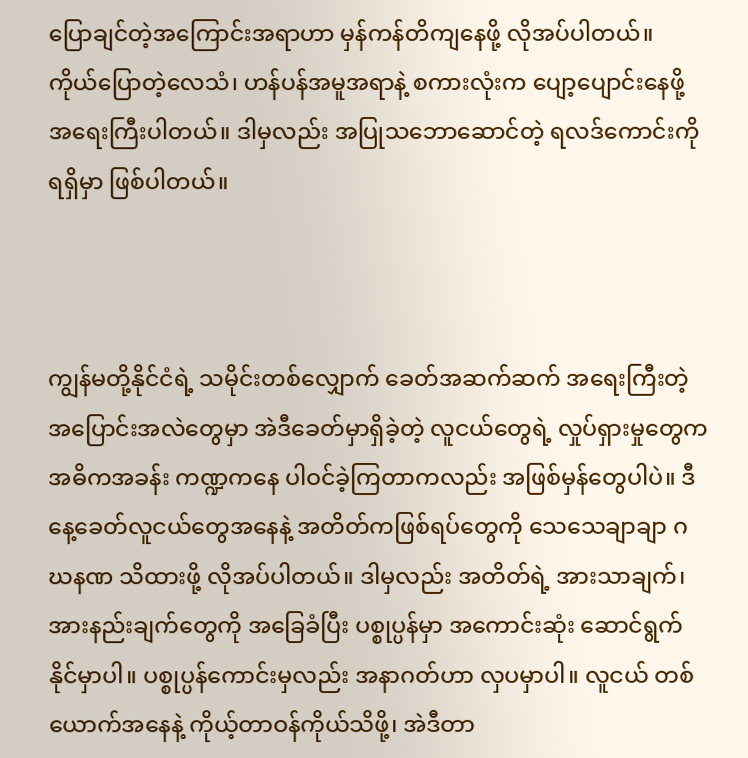ပြောချင်တဲ့အကြောင်းအရာဟာ မှန်ကန်တိကျနေဖို့ လိုအပ်ပါတယ်။ ကိုယ်ပြောတဲ့လေသံ၊ ဟန်ပန်အမူအရာနဲ့ စကားလုံးက ပျော့ပျောင်းနေဖို့ အရေးကြီးပါတယ်။ ဒါမှလည်း အပြုသဘောဆောင်တဲ့ ရလဒ်ကောင်းကို ရရှိမှာ ဖြစ်ပါတယ်။



ကျွန်မတို့နိုင်ငံရဲ့ သမိုင်းတစ်လျှောက် ခေတ်အဆက်ဆက် အရေးကြီးတဲ့ အပြောင်းအလဲတွေမှာ အဲဒီခေတ်မှာရှိခဲ့တဲ့ လူငယ်တွေရဲ့ လှုပ်ရှားမှုတွေက အဓိကအခန်း ကဏ္ဍကနေ ပါဝင်ခဲ့ကြတာကလည်း အဖြစ်မှန်တွေပါပဲ။ ဒီနေ့ခေတ်လူငယ်တွေအနေနဲ့ အတိတ်ကဖြစ်ရပ်တွေကို သေသေချာချာ ဂဃနဏ သိထားဖို့ လိုအပ်ပါတယ်။ ဒါမှလည်း အတိတ်ရဲ့ အားသာချက်၊ အားနည်းချက်တွေကို အခြေခံပြီး ပစ္စုပ္ပန်မှာ အကောင်းဆုံး ဆောင်ရွက်နိုင်မှာပါ။ ပစ္စုပ္ပန်ကောင်းမှလည်း အနာဂတ်ဟာ လှပမှာပါ။ လူငယ် တစ်ယောက်အနေနဲ့ ကိုယ့်တာဝန်ကိုယ်သိဖို့၊ အဲဒီတာ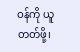ဝန်ကို ယူတတ်ဖို့၊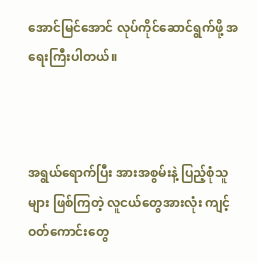အောင်မြင်အောင် လုပ်ကိုင်ဆောင်ရွက်ဖို့ အရေးကြီးပါတယ်။



အရွယ်ရောက်ပြီး အားအစွမ်းနဲ့ ပြည့်စုံသူများ ဖြစ်ကြတဲ့ လူငယ်တွေအားလုံး ကျင့်ဝတ်ကောင်းတွေ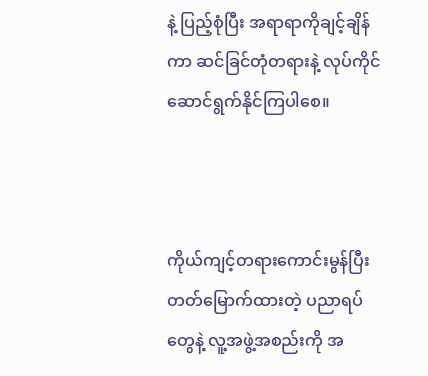နဲ့ ပြည့်စုံပြီး အရာရာကိုချင့်ချိန်ကာ ဆင်ခြင်တုံတရားနဲ့ လုပ်ကိုင်ဆောင်ရွက်နိုင်ကြပါစေ။



ကိုယ်ကျင့်တရားကောင်းမွန်ပြီး တတ်မြောက်ထားတဲ့ ပညာရပ်တွေနဲ့ လူ့အဖွဲ့အစည်းကို အ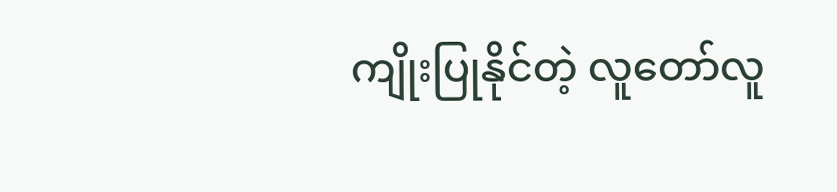ကျိုးပြုနိုင်တဲ့ လူတော်လူ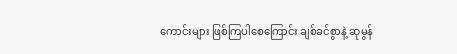ကောင်းများ ဖြစ်ကြပါစေကြောင်း ချစ်ခင်စွာနဲ့ ဆုမွန်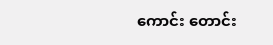ကောင်း တောင်း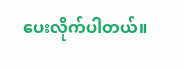ပေးလိုက်ပါတယ်။